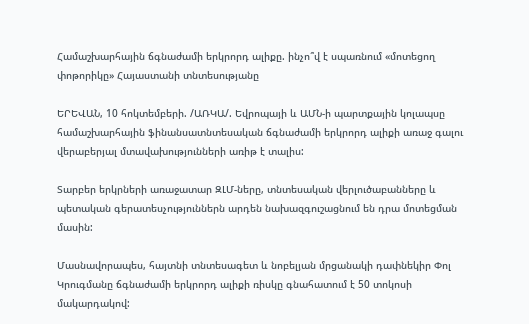Համաշխարհային ճգնաժամի երկրորդ ալիքը. ինչո՞վ է սպառնում «մոտեցող փոթորիկը» Հայաստանի տնտեսությանը

ԵՐԵՎԱՆ, 10 հոկտեմբերի. /ԱՌԿԱ/. Եվրոպայի և ԱՄՆ-ի պարտքային կոլապսը համաշխարհային ֆինանսատնտեսական ճգնաժամի երկրորդ ալիքի առաջ գալու վերաբերյալ մտավախությունների առիթ է տալիս:

Տարբեր երկրների առաջատար ԶԼՄ-ները, տնտեսական վերլուծաբանները և պետական գերատեսչություններն արդեն նախազգուշացնում են դրա մոտեցման մասին:

Մասնավորապես, հայտնի տնտեսագետ և նոբելյան մրցանակի դափնեկիր Փոլ Կրուգմանը ճգնաժամի երկրորդ ալիքի ռիսկը գնահատում է 50 տոկոսի մակարդակով: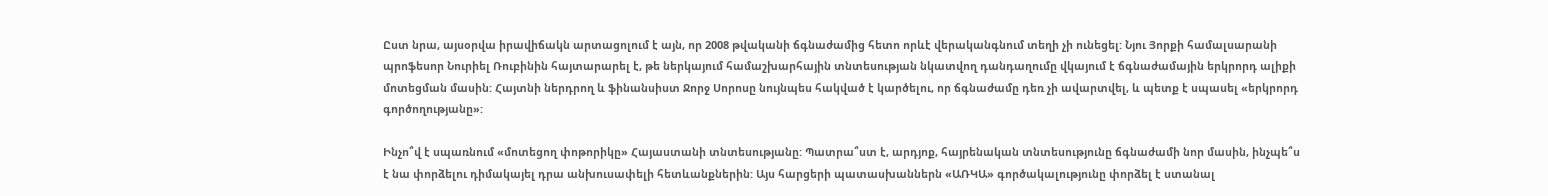Ըստ նրա, այսօրվա իրավիճակն արտացոլում է այն, որ 2008 թվականի ճգնաժամից հետո որևէ վերականգնում տեղի չի ունեցել: Նյու Յորքի համալսարանի պրոֆեսոր Նուրիել Ռուբինին հայտարարել է, թե ներկայում համաշխարհային տնտեսության նկատվող դանդաղումը վկայում է ճգնաժամային երկրորդ ալիքի մոտեցման մասին: Հայտնի ներդրող և ֆինանսիստ Ջորջ Սորոսը նույնպես հակված է կարծելու, որ ճգնաժամը դեռ չի ավարտվել, և պետք է սպասել «երկրորդ գործողությանը»:

Ինչո՞վ է սպառնում «մոտեցող փոթորիկը» Հայաստանի տնտեսությանը: Պատրա՞ստ է, արդյոք, հայրենական տնտեսությունը ճգնաժամի նոր մասին, ինչպե՞ս է նա փորձելու դիմակայել դրա անխուսափելի հետևանքներին: Այս հարցերի պատասխաններն «ԱՌԿԱ» գործակալությունը փորձել է ստանալ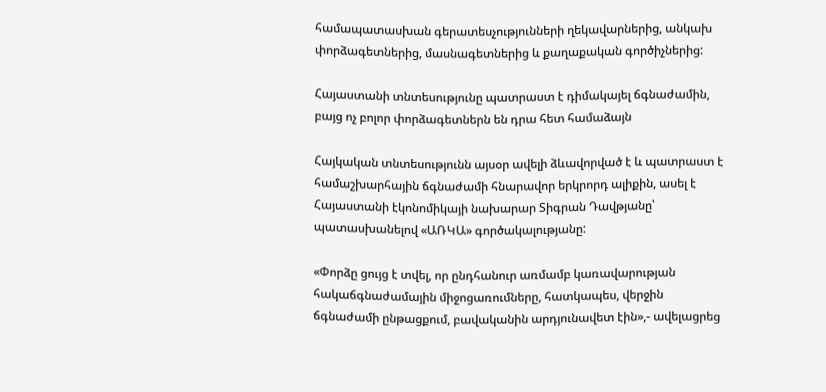համապատասխան գերատեսչությունների ղեկավարներից, անկախ փորձագետներից, մասնագետներից և քաղաքական գործիչներից:

Հայաստանի տնտեսությունը պատրաստ է դիմակայել ճգնաժամին, բայց ոչ բոլոր փորձագետներն են դրա հետ համաձայն

Հայկական տնտեսությունն այսօր ավելի ձևավորված է և պատրաստ է համաշխարհային ճգնաժամի հնարավոր երկրորդ ալիքին, ասել է Հայաստանի էկոնոմիկայի նախարար Տիգրան Դավթյանը՝ պատասխանելով «ԱՌԿԱ» գործակալությանը:

«Փորձը ցույց է տվել, որ ընդհանուր առմամբ կառավարության հակաճգնաժամային միջոցառումները, հատկապես, վերջին ճգնաժամի ընթացքում, բավականին արդյունավետ էին»,- ավելացրեց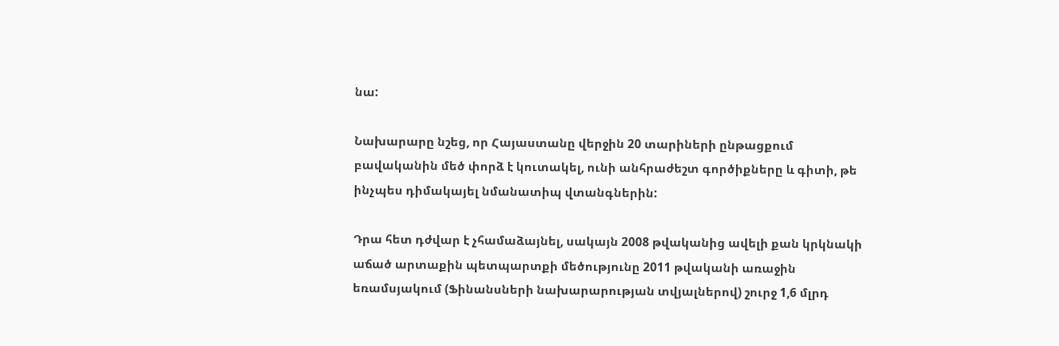նա:

Նախարարը նշեց, որ Հայաստանը վերջին 20 տարիների ընթացքում բավականին մեծ փորձ է կուտակել, ունի անհրաժեշտ գործիքները և գիտի, թե ինչպես դիմակայել նմանատիպ վտանգներին:

Դրա հետ դժվար է չհամաձայնել, սակայն 2008 թվականից ավելի քան կրկնակի աճած արտաքին պետպարտքի մեծությունը 2011 թվականի առաջին եռամսյակում (Ֆինանսների նախարարության տվյալներով) շուրջ 1,6 մլրդ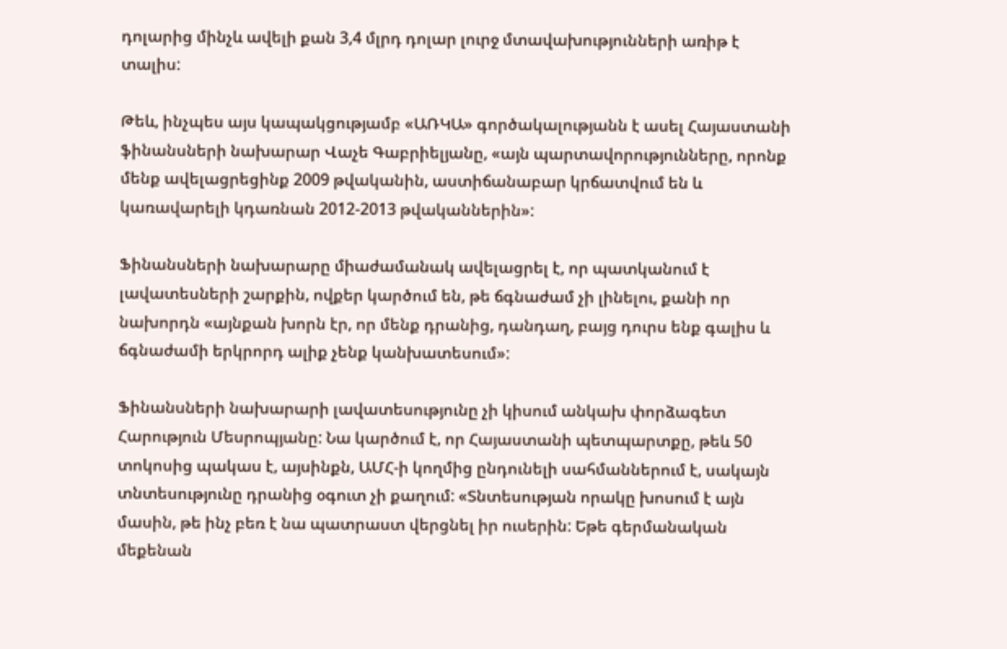դոլարից մինչև ավելի քան 3,4 մլրդ դոլար լուրջ մտավախությունների առիթ է տալիս:

Թեև, ինչպես այս կապակցությամբ «ԱՌԿԱ» գործակալությանն է ասել Հայաստանի ֆինանսների նախարար Վաչե Գաբրիելյանը, «այն պարտավորությունները, որոնք մենք ավելացրեցինք 2009 թվականին, աստիճանաբար կրճատվում են և կառավարելի կդառնան 2012-2013 թվականներին»:

Ֆինանսների նախարարը միաժամանակ ավելացրել է, որ պատկանում է լավատեսների շարքին, ովքեր կարծում են, թե ճգնաժամ չի լինելու, քանի որ նախորդն «այնքան խորն էր, որ մենք դրանից, դանդաղ, բայց դուրս ենք գալիս և ճգնաժամի երկրորդ ալիք չենք կանխատեսում»:

Ֆինանսների նախարարի լավատեսությունը չի կիսում անկախ փորձագետ Հարություն Մեսրոպյանը: Նա կարծում է, որ Հայաստանի պետպարտքը, թեև 50 տոկոսից պակաս է, այսինքն, ԱՄՀ-ի կողմից ընդունելի սահմաններում է, սակայն տնտեսությունը դրանից օգուտ չի քաղում: «Տնտեսության որակը խոսում է այն մասին, թե ինչ բեռ է նա պատրաստ վերցնել իր ուսերին: Եթե գերմանական մեքենան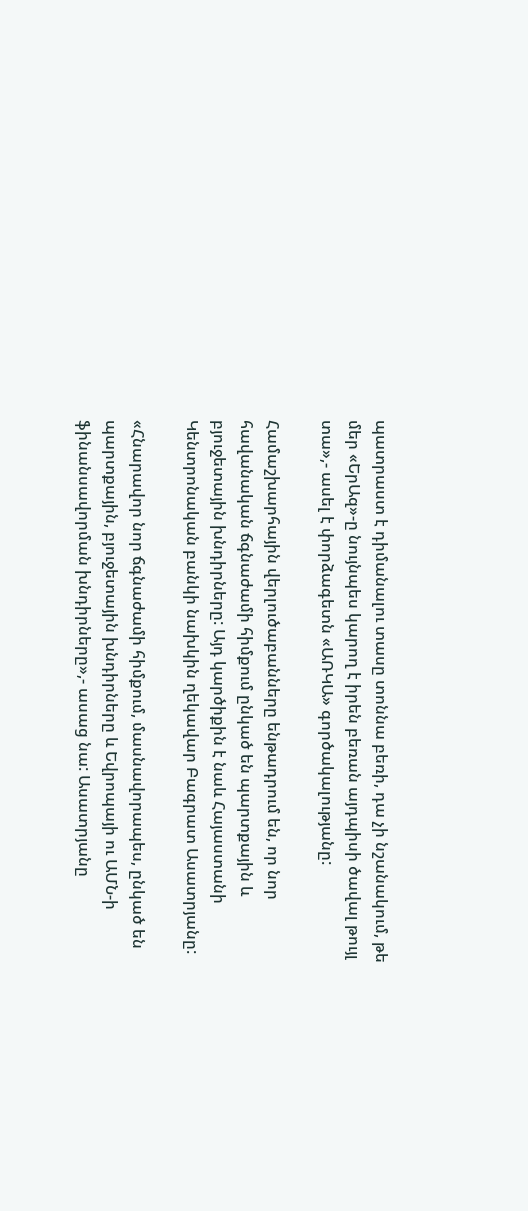պատրաստ է դիմանալու տասը տոննա բեռի, դա չի նշանակում, թե մեր «ԵրԱզ»-ը նույնպես կարող է իրեն բեռան այդպիսի ծավալ թույլ տա»,- ասել է փորձագետն «ԱՌԿԱ» գործակալությանը:

Համաշխարհային վերլուծաբանները ենթադրում են, որ նոր հավանական ճգնաժամի հիմքում ընկած են պարտքային և բյուջետային խնդիրները: Այդ կարծիքին է նաև Հայաստանի Կենտրոնական բանկի նախկին ղեկավար Բագրատ Ասատրյանը:

«Հնարավոր նոր ճգնաժամի հիմքում, մասնավորապես, ընկած են պարտքային, բյուջետային խնդիրները և Եվրոպայի ու ԱՄՆ-ի ֆինանսավորման խնդիրները»,- ասաց նա: Ասատրյանը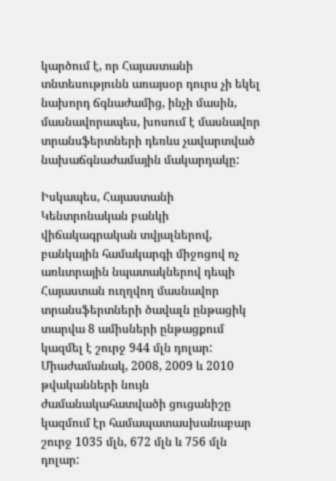կարծում է, որ Հայաստանի տնտեսությունն առայսօր դուրս չի եկել նախորդ ճգնաժամից, ինչի մասին, մասնավորապես, խոսում է մասնավոր տրանսֆերտների դեռևս չավարտված նախաճգնաժամային մակարդակը:

Իսկապես, Հայաստանի Կենտրոնական բանկի վիճակագրական տվյալներով, բանկային համակարգի միջոցով ոչ առևտրային նպատակներով դեպի Հայաստան ուղղվող մասնավոր տրանսֆերտների ծավալն ընթացիկ տարվա 8 ամիսների ընթացքում կազմել է շուրջ 944 մլն դոլար: Միաժամանակ, 2008, 2009 և 2010 թվականների նույն ժամանակահատվածի ցուցանիշը կազմում էր համապատասխանաբար  շուրջ 1035 մլն, 672 մլն և 756 մլն դոլար: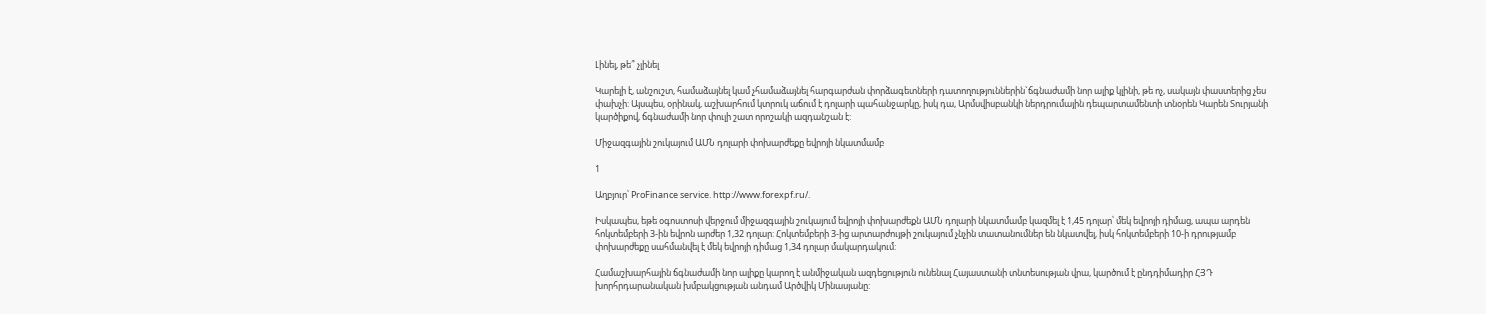Լինել, թե՞ չլինել

Կարելի է, անշուշտ, համաձայնել կամ չհամաձայնել հարգարժան փորձագետների դատողություններին`ճգնաժամի նոր ալիք կլինի, թե ոչ, սակայն փաստերից չես փախչի: Այսպես, օրինակ, աշխարհում կտրուկ աճում է դոլարի պահանջարկը, իսկ դա, Արմսվիսբանկի ներդրումային դեպարտամենտի տնօրեն Կարեն Տուրյանի կարծիքով, ճգնաժամի նոր փուլի շատ որոշակի ազդանշան է:

Միջազգային շուկայում ԱՄՆ դոլարի փոխարժեքը եվրոյի նկատմամբ

1

Աղբյուր՝ ProFinance service. http://www.forexpf.ru/.

Իսկապես, եթե օգոստոսի վերջում միջազգային շուկայում եվրոյի փոխարժեքն ԱՄՆ դոլարի նկատմամբ կազմել է 1,45 դոլար՝ մեկ եվրոյի դիմաց, ապա արդեն հոկտեմբերի 3-ին եվրոն արժեր 1,32 դոլար: Հոկտեմբերի 3-ից արտարժույթի շուկայում չնչին տատանումներ են նկատվել, իսկ հոկտեմբերի 10-ի դրությամբ փոխարժեքը սահմանվել է մեկ եվրոյի դիմաց 1,34 դոլար մակարդակում:

Համաշխարհային ճգնաժամի նոր ալիքը կարող է անմիջական ազդեցություն ունենալ Հայաստանի տնտեսության վրա, կարծում է ընդդիմադիր ՀՅԴ խորհրդարանական խմբակցության անդամ Արծվիկ Մինասյանը: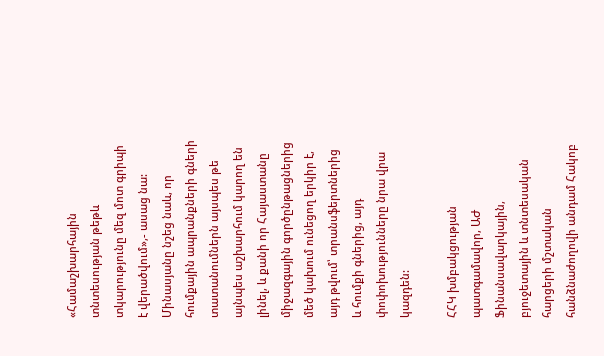«Համաշխարհային տնտեսության թեթև տկարությունը մեզ մոտ գրիպի է վերածվում»,- ասաց նա: Մինասյանը նշեց նաև, որ հումքային ապրանքների գների տատանումներն այսպես թե այնպես աշխարհում կարող են լինել, և քանի որ Հայաստանը միջազգային գործընթացներից մեծ կախում ունեցող երկիր է, այդ թվում՝ տրանսֆերտներից և հումքի գներից, այդ փոփոխությունները նրա վրա կազդեն:

ՀՀԿ խմբակցության պատգամավոր, ԱԺ Ֆինանսավարկային, բյուջետային և տնտեսական հարցերի մշտական հանձնաժողովի անդամ Հակոբ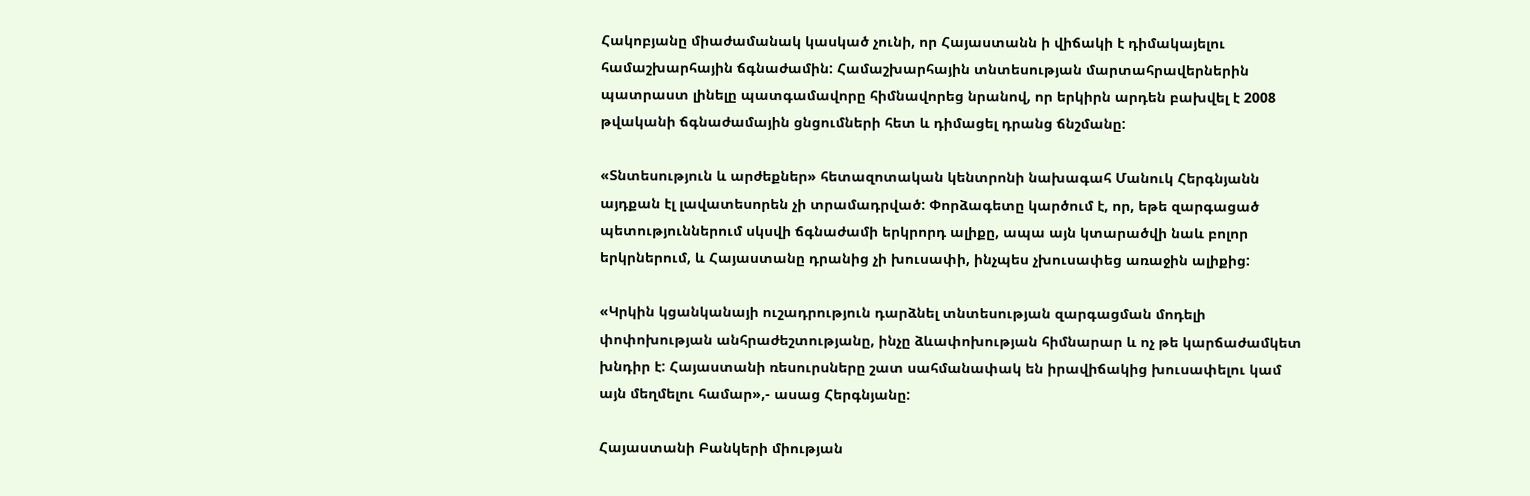Հակոբյանը միաժամանակ կասկած չունի, որ Հայաստանն ի վիճակի է դիմակայելու համաշխարհային ճգնաժամին: Համաշխարհային տնտեսության մարտահրավերներին պատրաստ լինելը պատգամավորը հիմնավորեց նրանով, որ երկիրն արդեն բախվել է 2008 թվականի ճգնաժամային ցնցումների հետ և դիմացել դրանց ճնշմանը:

«Տնտեսություն և արժեքներ» հետազոտական կենտրոնի նախագահ Մանուկ Հերգնյանն այդքան էլ լավատեսորեն չի տրամադրված: Փորձագետը կարծում է, որ, եթե զարգացած պետություններում սկսվի ճգնաժամի երկրորդ ալիքը, ապա այն կտարածվի նաև բոլոր երկրներում, և Հայաստանը դրանից չի խուսափի, ինչպես չխուսափեց առաջին ալիքից:

«Կրկին կցանկանայի ուշադրություն դարձնել տնտեսության զարգացման մոդելի փոփոխության անհրաժեշտությանը, ինչը ձևափոխության հիմնարար և ոչ թե կարճաժամկետ խնդիր է: Հայաստանի ռեսուրսները շատ սահմանափակ են իրավիճակից խուսափելու կամ այն մեղմելու համար»,- ասաց Հերգնյանը:

Հայաստանի Բանկերի միության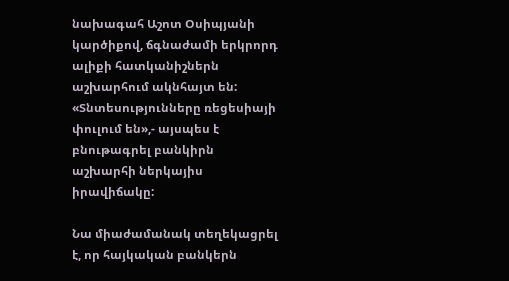նախագահ Աշոտ Օսիպյանի կարծիքով, ճգնաժամի երկրորդ ալիքի հատկանիշներն աշխարհում ակնհայտ են: «Տնտեսությունները ռեցեսիայի փուլում են»,- այսպես է բնութագրել բանկիրն աշխարհի ներկայիս իրավիճակը:

Նա միաժամանակ տեղեկացրել է, որ հայկական բանկերն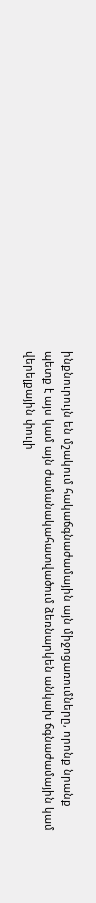ինքնուրույն են մշակում հակաճգնաժամային այն միջոցառումները, որոնք նրանք պետք է այս կամ այն ժամանակահատվածում ձեռնարկեն անկախ ճգնաժամային կամ վերելքային փուլի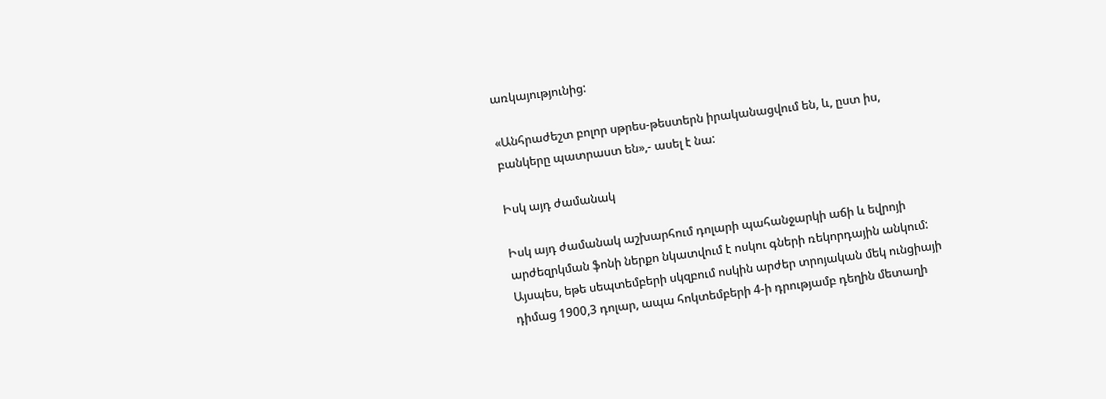առկայությունից:

«Անհրաժեշտ բոլոր սթրես-թեստերն իրականացվում են, և, ըստ իս, բանկերը պատրաստ են»,- ասել է նա:

Իսկ այդ ժամանակ

Իսկ այդ ժամանակ աշխարհում դոլարի պահանջարկի աճի և եվրոյի արժեզրկման ֆոնի ներքո նկատվում է ոսկու գների ռեկորդային անկում: Այսպես, եթե սեպտեմբերի սկզբում ոսկին արժեր տրոյական մեկ ունցիայի դիմաց 1900,3 դոլար, ապա հոկտեմբերի 4-ի դրությամբ դեղին մետաղի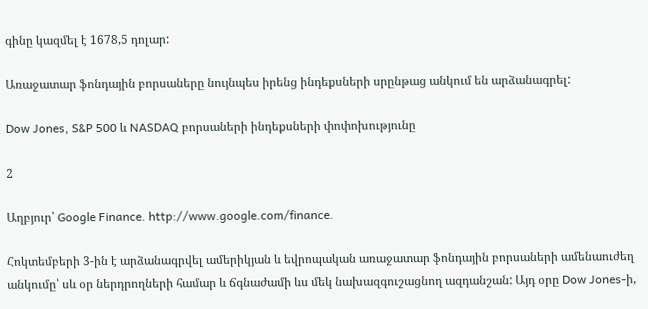գինը կազմել է 1678,5 դոլար:

Առաջատար ֆոնդային բորսաները նույնպես իրենց ինդեքսների սրընթաց անկում են արձանագրել:

Dow Jones, S&P 500 և NASDAQ բորսաների ինդեքսների փոփոխությունը

2

Աղբյուր՝ Google Finance. http://www.google.com/finance.

Հոկտեմբերի 3-ին է արձանագրվել ամերիկյան և եվրոպական առաջատար ֆոնդային բորսաների ամենաուժեղ անկումը՝ սև օր ներդրողների համար և ճգնաժամի ևս մեկ նախազգուշացնող ազդանշան: Այդ օրը Dow Jones-ի,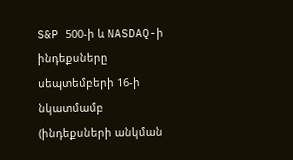S&P 500-ի և NASDAQ-ի ինդեքսները սեպտեմբերի 16-ի նկատմամբ  (ինդեքսների անկման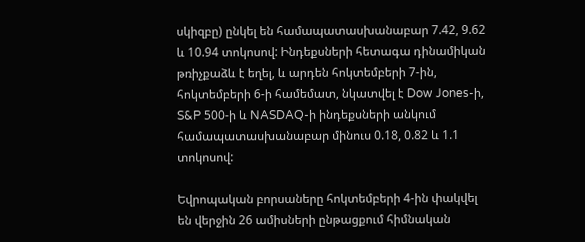սկիզբը) ընկել են համապատասխանաբար 7.42, 9.62 և 10.94 տոկոսով: Ինդեքսների հետագա դինամիկան թռիչքաձև է եղել, և արդեն հոկտեմբերի 7-ին, հոկտեմբերի 6-ի համեմատ, նկատվել է Dow Jones-ի, S&P 500-ի և NASDAQ-ի ինդեքսների անկում համապատասխանաբար մինուս 0.18, 0.82 և 1.1 տոկոսով:

Եվրոպական բորսաները հոկտեմբերի 4-ին փակվել են վերջին 26 ամիսների ընթացքում հիմնական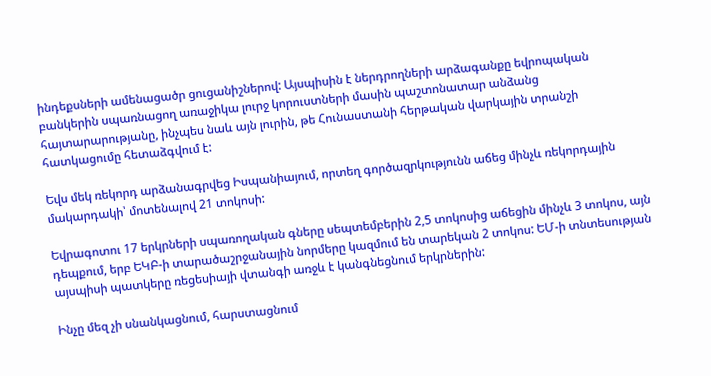ինդեքսների ամենացածր ցուցանիշներով: Այսպիսին է ներդրողների արձագանքը եվրոպական բանկերին սպառնացող առաջիկա լուրջ կորուստների մասին պաշտոնատար անձանց հայտարարությանը, ինչպես նաև այն լուրին, թե Հունաստանի հերթական վարկային տրանշի հատկացումը հետաձգվում է:

Եվս մեկ ռեկորդ արձանագրվեց Իսպանիայում, որտեղ գործազրկությունն աճեց մինչև ռեկորդային մակարդակի՝ մոտենալով 21 տոկոսի:

Եվրագոտու 17 երկրների սպառողական գները սեպտեմբերին 2,5 տոկոսից աճեցին մինչև 3 տոկոս, այն դեպքում, երբ ԵԿԲ-ի տարածաշրջանային նորմերը կազմում են տարեկան 2 տոկոս: ԵՄ-ի տնտեսության այսպիսի պատկերը ռեցեսիայի վտանգի առջև է կանգնեցնում երկրներին:

Ինչը մեզ չի սնանկացնում, հարստացնում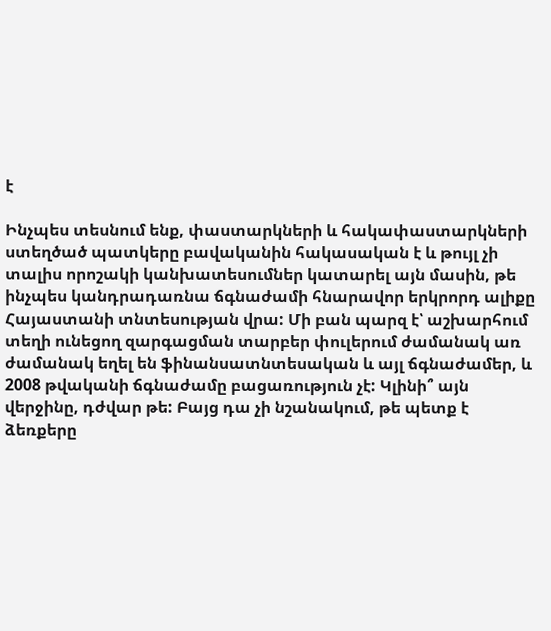է

Ինչպես տեսնում ենք, փաստարկների և հակափաստարկների ստեղծած պատկերը բավականին հակասական է և թույլ չի տալիս որոշակի կանխատեսումներ կատարել այն մասին, թե ինչպես կանդրադառնա ճգնաժամի հնարավոր երկրորդ ալիքը Հայաստանի տնտեսության վրա: Մի բան պարզ է՝ աշխարհում տեղի ունեցող զարգացման տարբեր փուլերում ժամանակ առ ժամանակ եղել են ֆինանսատնտեսական և այլ ճգնաժամեր, և 2008 թվականի ճգնաժամը բացառություն չէ: Կլինի՞ այն վերջինը, դժվար թե: Բայց դա չի նշանակում, թե պետք է ձեռքերը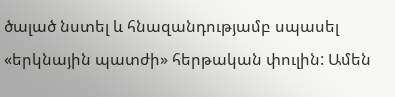ծալած նստել և հնազանդությամբ սպասել «երկնային պատժի» հերթական փուլին: Ամեն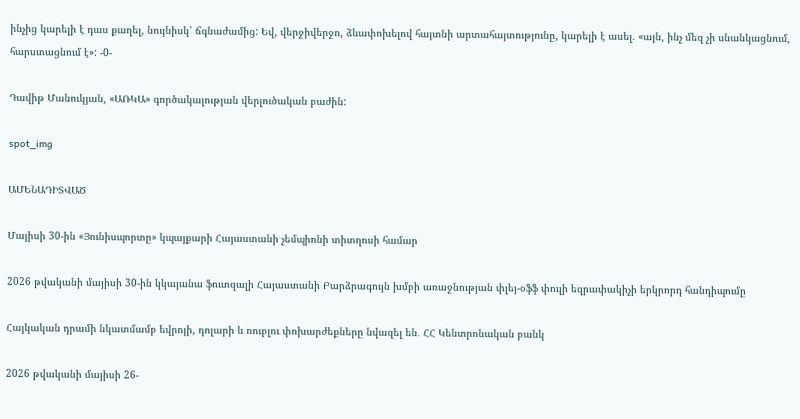ինչից կարելի է դաս քաղել, նույնիսկ՝ ճգնաժամից: Եվ, վերջիվերջո, ձևափոխելով հայտնի արտահայտությունը, կարելի է ասել. «այն, ինչ մեզ չի սնանկացնում, հարստացնում է»: -0-

Դավիթ Մանուկյան, «ԱՌԿԱ» գործակալության վերլուծական բաժին:

spot_img

ԱՄԵՆԱԴԻՏՎԱԾ

Մայիսի 30-ին «Յունիսպորտը» կպայքարի Հայաստանի չեմպիոնի տիտղոսի համար

2026 թվականի մայիսի 30-ին կկայանա ֆուտզալի Հայաստանի Բարձրագույն խմբի առաջնության փլեյ-օֆֆ փուլի եզրափակիչի երկրորդ հանդիպումը

Հայկական դրամի նկատմամբ եվրոյի, դոլարի և ռուբլու փոխարժեքները նվազել են․ ՀՀ Կենտրոնական բանկ

2026 թվականի մայիսի 26-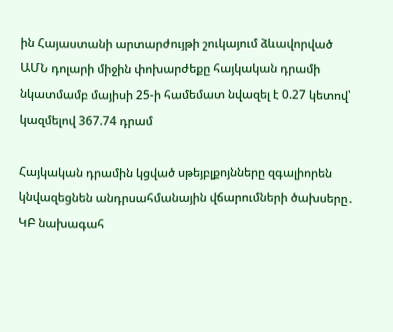ին Հայաստանի արտարժույթի շուկայում ձևավորված ԱՄՆ դոլարի միջին փոխարժեքը հայկական դրամի նկատմամբ մայիսի 25-ի համեմատ նվազել է 0.27 կետով՝ կազմելով 367.74 դրամ

Հայկական դրամին կցված սթեյբլքոյնները զգալիորեն կնվազեցնեն անդրսահմանային վճարումների ծախսերը․ ԿԲ նախագահ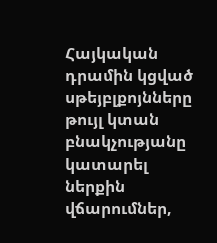Հայկական դրամին կցված սթեյբլքոյնները թույլ կտան բնակչությանը կատարել ներքին վճարումներ,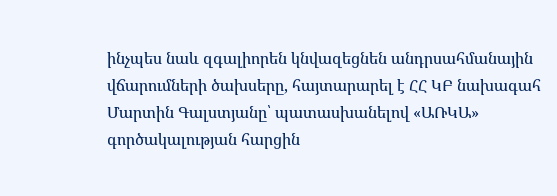ինչպես նաև զգալիորեն կնվազեցնեն անդրսահմանային վճարումների ծախսերը, հայտարարել է ՀՀ ԿԲ նախագահ Մարտին Գալստյանը՝ պատասխանելով «ԱՌԿԱ» գործակալության հարցին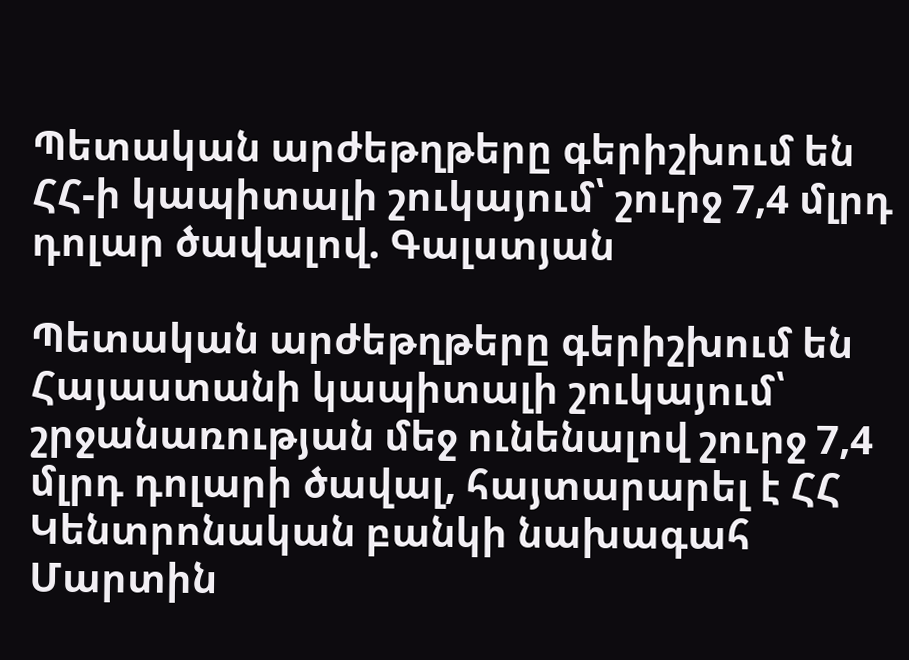Պետական արժեթղթերը գերիշխում են ՀՀ-ի կապիտալի շուկայում՝ շուրջ 7,4 մլրդ դոլար ծավալով. Գալստյան

Պետական արժեթղթերը գերիշխում են Հայաստանի կապիտալի շուկայում՝ շրջանառության մեջ ունենալով շուրջ 7,4 մլրդ դոլարի ծավալ, հայտարարել է ՀՀ Կենտրոնական բանկի նախագահ Մարտին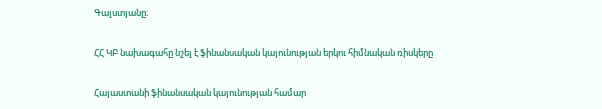Գալստյանը։

ՀՀ ԿԲ նախագահը նշել է ֆինանսական կայունության երկու հիմնական ռիսկերը

Հայաստանի ֆինանսական կայունության համար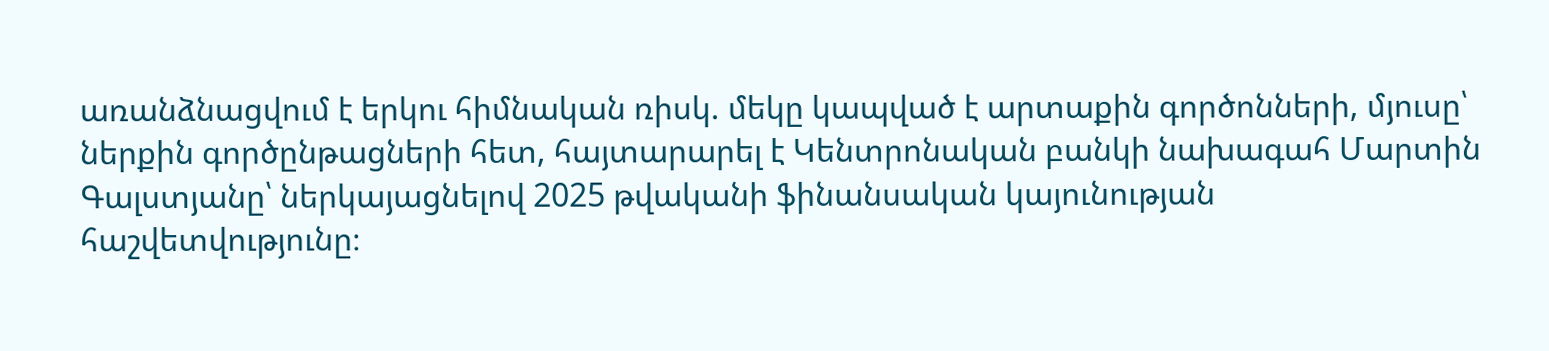առանձնացվում է երկու հիմնական ռիսկ. մեկը կապված է արտաքին գործոնների, մյուսը՝ ներքին գործընթացների հետ, հայտարարել է Կենտրոնական բանկի նախագահ Մարտին Գալստյանը՝ ներկայացնելով 2025 թվականի ֆինանսական կայունության հաշվետվությունը։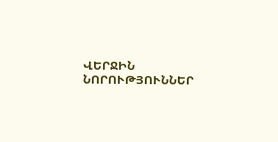ՎԵՐՋԻՆ ՆՈՐՈՒԹՅՈՒՆՆԵՐ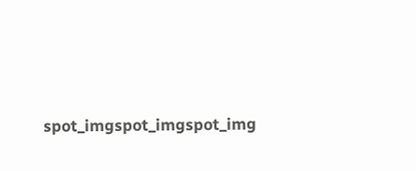spot_imgspot_imgspot_img